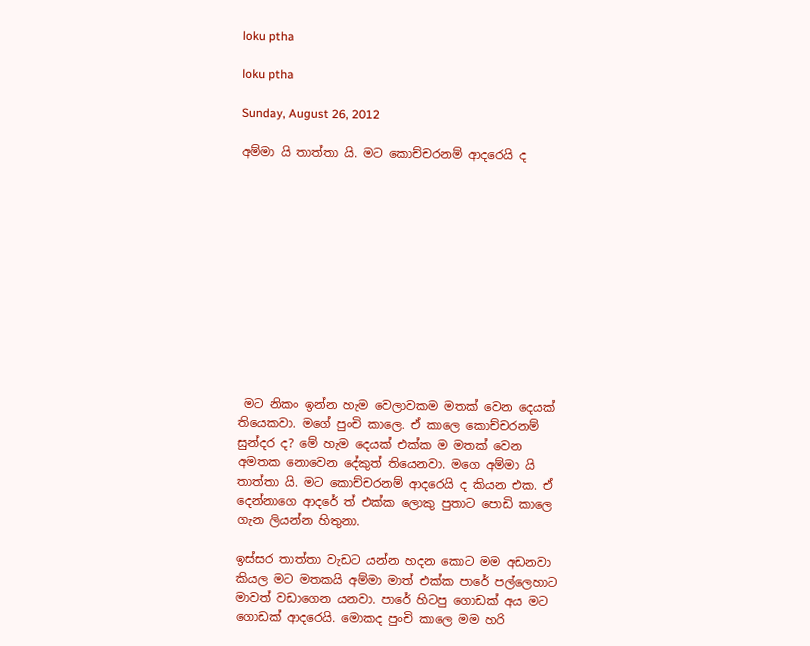loku ptha

loku ptha

Sunday, August 26, 2012

අම්මා යි තාත්තා යි. මට කොච්චරනම් ආදරෙයි ද












 මට නිකං ඉන්න හැම වෙලාවකම මතක් වෙන දෙයක් තියෙකවා. මගේ පුංචි කාලෙ. ඒ කාලෙ කොච්චරනම් සුන්දර ද? මේ හැම දෙයක් එක්ක ම මතක් වෙන අමතක නොවෙන දේකුත් තියෙනවා. මගෙ අම්මා යි
තාත්තා යි. මට කොච්චරනම් ආදරෙයි ද කියන එක. ඒ දෙන්නාගෙ ආදරේ ත් එක්ක ලොකු පුතාට පොඩි කාලෙ ගැන ලියන්න හිතුනා.

ඉස්සර තාත්තා වැඩට යන්න හදන කොට මම අඩනවා කියල මට මතකයි අම්මා මාත් එක්ක පාරේ පල්ලෙහාට මාවත් වඩාගෙන යනවා. පාරේ හිටපු ගොඩක් අය මට ගොඩක් ආදරෙයි. මොකද පුංචි කාලෙ මම හරි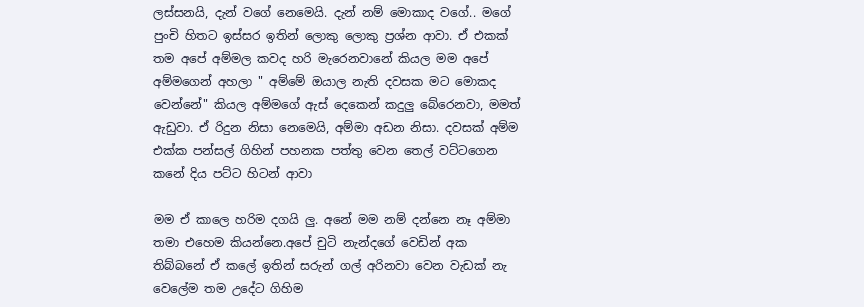ලස්සනයි, දැන් වගේ නෙමෙයි. දැන් නම් මොකාද වගේ.. මගේ පුංචි හිතට ඉස්සර ඉතින් ලොකු ලොකු ප්‍රශ්න ආවා. ඒ එකක් තම අපේ අම්මල කවද හරි මැරෙනවානේ කියල මම අපේ අම්මගෙන් අහලා " අම්මේ ඔයාල නැති දවසක මට මොකද වෙන්නේ" කියල අම්මගේ ඇස් දෙකෙන් කදුලු බේරෙනවා, මමත් ඇඩුවා. ඒ රිදුන නිසා නෙමෙයි, අම්මා අඩන නිසා. දවසක් අම්ම එක්ක පන්සල් ගිහින් පහනක පත්තු වෙන තෙල් වට්ටගෙන කනේ දිය පට්ට හිටන් ආවා

මම ඒ කාලෙ හරිම දගයි ලු. අනේ මම නම් දන්නෙ නෑ අම්මා තමා එහෙම කියන්නෙ.අපේ චුටි නැන්දගේ වෙඩින් අක තිබ්බනේ ඒ කලේ ඉතින් සරුන් ගල් අරිනවා වෙන වැඩක් නැ වෙලේම තම උදේට ගිහිම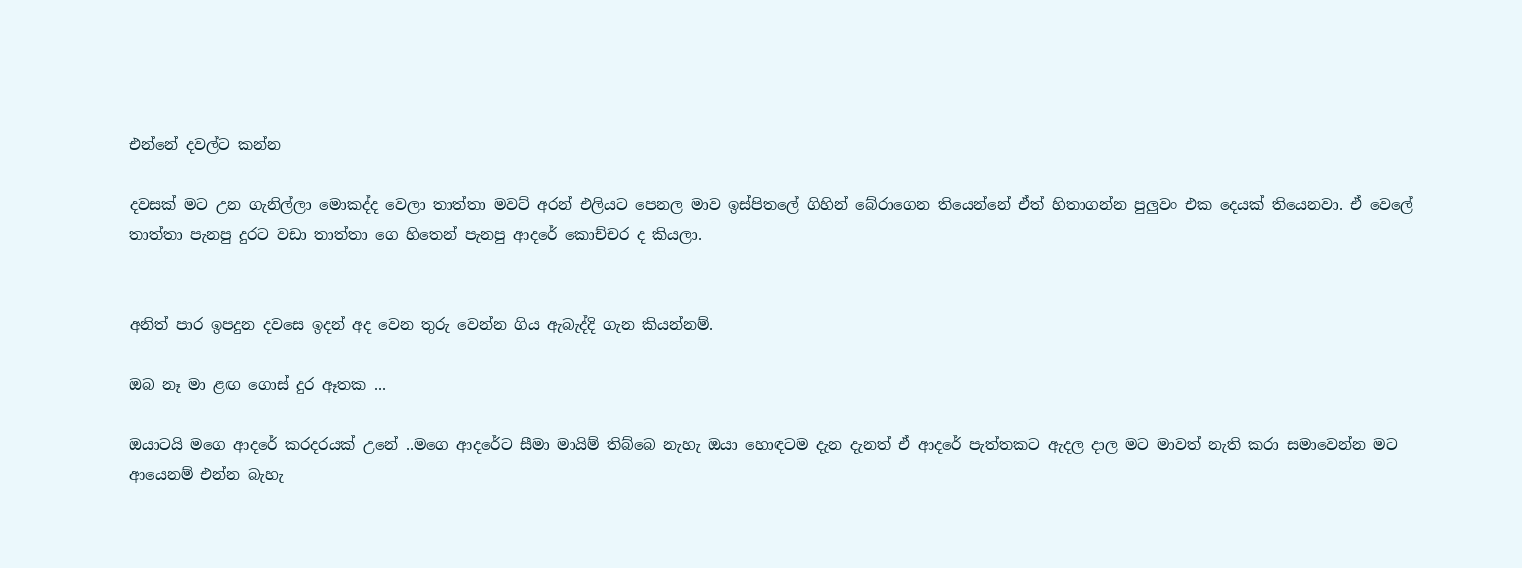එන්නේ දවල්ට කන්න

දවසක් මට උන ගැනිල්ලා මොකද්ද වෙලා තාත්තා මවට් අරන් එලියට පෙනල මාව ඉස්පිතලේ ගිහින් බේරාගෙන තියෙන්නේ ඒත් හිතාගන්න පුලුවං එක දෙයක් තියෙනවා. ඒ වෙලේ තාත්තා පැනපු දුරට වඩා තාත්තා ගෙ හිතෙන් පැනපු ආදරේ කොච්චර ද කියලා.


අනිත් පාර ඉපදුන දවසෙ ඉදන් අද වෙන තුරු වෙන්න ගිය ඇබැද්දි ගැන කියන්නම්.

ඔබ නෑ මා ළඟ ගොස් දුර ඈතක ...

ඔයාටයි මගෙ ආදරේ කරදරයක් උනේ ..මගෙ ආදරේට සීමා මායිම් තිබ්බෙ නැහැ ඔයා හොඳටම දැන දැනත් ඒ ආදරේ පැත්තකට ඇදල දාල මට මාවත් නැති කරා සමාවෙන්න මට ආයෙනම් එන්න බැහැ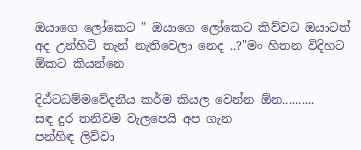ඔයාගෙ ලෝකෙට " ඔයාගෙ ලෝකෙට කිව්වට ඔයාටත් අද උන්හිටි තැන් නැතිවෙලා නෙද ..?"මං හිතන විදිහට ඕකට කියන්නෙ

දිඨ්ටධම්මවේදනීය කර්ම කියල වෙන්න ඕන..........
සඳ දුර තනිවම වැලපෙයි අප ගැන
පන්හිඳ ලිව්වා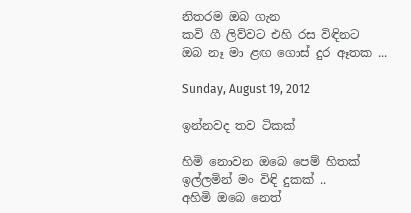නිතරම ඔබ ගැන
කවි ගී ලිව්වට එහි රස විඳිනට
ඔබ නෑ මා ළඟ ගොස් දුර ඈතක ...

Sunday, August 19, 2012

ඉන්නවද තව ටිකක්

හිමි නොවන ඔබෙ පෙම් හිතක්
ඉල්ලමින් මං විඳි දුකක් ..
අහිමි ඔබෙ නෙත්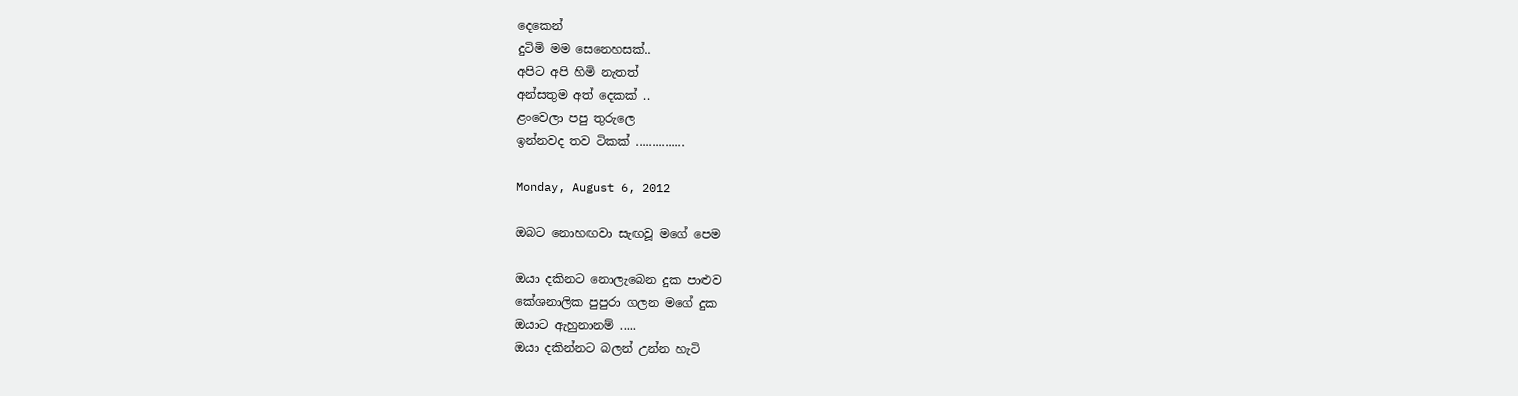දෙකෙන්
දුටිමි මම සෙනෙහසක්..
අපිට අපි හිමි නැතත්
අන්සතුම අත් දෙකක් ..
ළංවෙලා පපු තුරුලෙ
ඉන්නවද තව ටිකක් ...............

Monday, August 6, 2012

ඔබට නොහඟවා සැඟවූ මගේ පෙම

ඔයා දකිනට නොලැබෙන දුක පාළුව
කේශනාලික පුපුරා ගලන මගේ දුක
ඔයාට ඇහුනානම් .....
ඔයා දකින්නට බලන් උන්න හැටි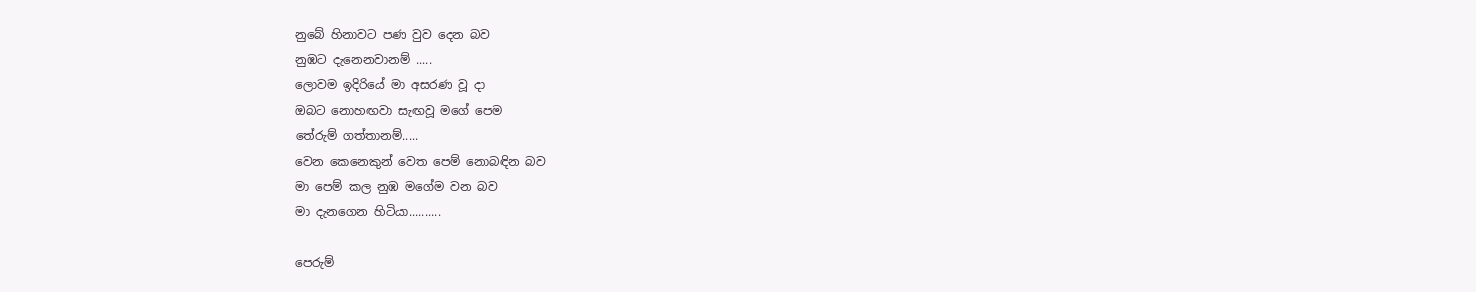නුබේ හිනාවට පණ වුව දෙන බව
නුඹට දැනෙනවානම් .....
ලොවම ඉදිරියේ මා අසරණ වූ දා
ඔබට නොහඟවා සැඟවූ මගේ පෙම
තේරුම් ගත්තානම්.....
වෙන කෙනෙකුන් වෙත පෙම් නොබඳින බව
මා පෙම් කල නුඹ මගේම වන බව
මා දැනගෙන හිටියා..........

පෙරුම්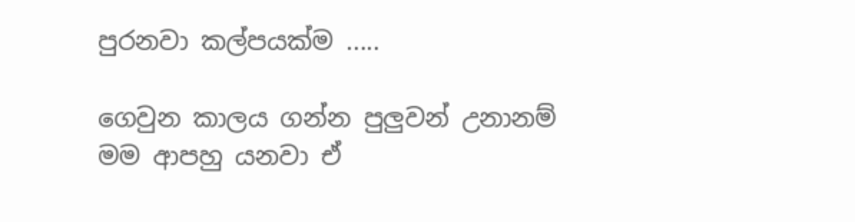පුරනවා කල්පයක්ම .....

ගෙවුන කාලය ගන්න පුලුවන් උනානම්
මම ආපහු යනවා ඒ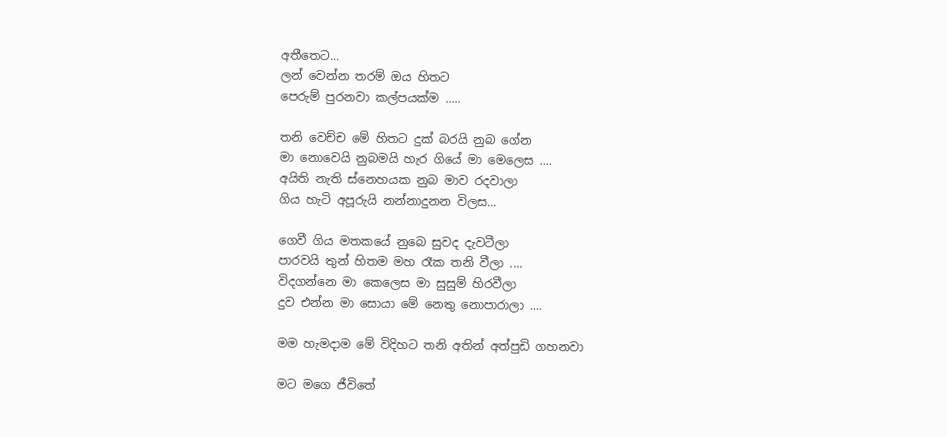අතීතෙට...
ලන් වෙන්න තරම් ඔය හිතට
පෙරුම් පුරනවා කල්පයක්ම .....

තනි වෙච්ච මේ හිතට දුක් බරයි නුබ ගේන
මා නොවෙයි නුබමයි හැර ගියේ මා මෙලෙස ....
අයිති නැති ස්නෙහයක නුබ මාව රදවාලා
ගිය හැටි අපූරුයි නන්නාදුනන විලස...

ගෙවී ගිය මතකයේ නුබෙ සුවද දැවටීලා
පාරවයි තුන් හිතම මහ රෑක තනි වීලා ....
විදගන්නෙ මා කෙලෙස මා සුසුම් හිරවීලා
දුව එන්න මා සොයා මේ නෙතු නොපාරාලා ....

මම හැමදාම මේ විදිහට තනි අතින් අත්පුඩි ගහනවා

මට මගෙ ජීවිතේ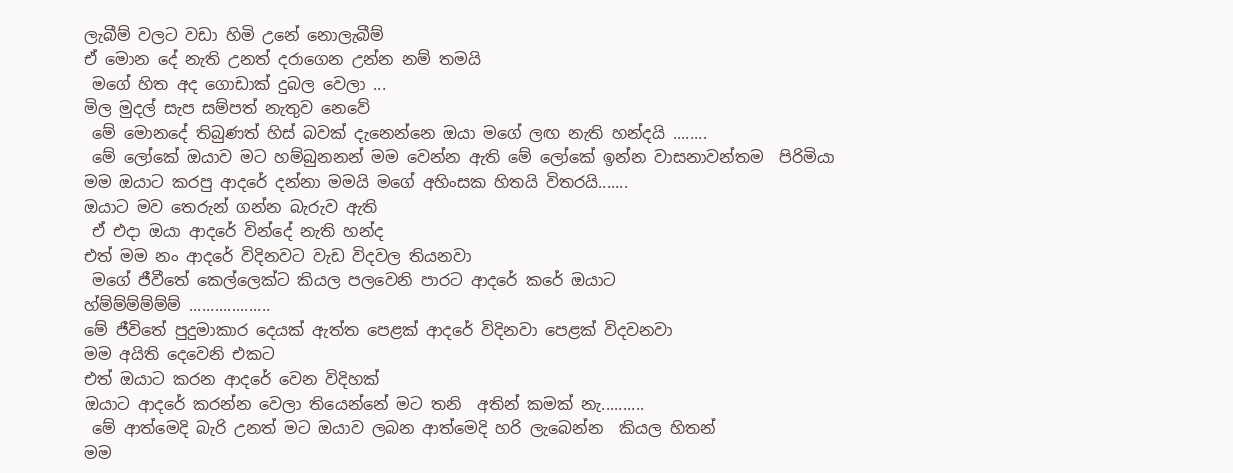ලැබීම් වලට වඩා හිමි උනේ නොලැබීම්
ඒ මොන දේ නැති උනත් දරාගෙන උන්න නම් තමයි
 මගේ හිත අද ගොඩාක් දුබල වෙලා ...
මිල මුදල් සැප සම්පත් නැතුව නෙවේ
 මේ මොනදේ තිබුණත් හිස් බවක් දැනෙන්නෙ ඔයා මගේ ලඟ නැති හන්දයි ........
 මේ ලෝකේ ඔයාව මට හම්බුනනන් මම වෙන්න ඇති මේ ලෝකේ ඉන්න වාසනාවන්තම  පිරිමියා
මම ඔයාට කරපු ආදරේ දන්නා මමයි මගේ අහිංසක හිතයි විතරයි.......
ඔයාට මව තෙරුන් ගන්න බැරුව ඇති
 ඒ එදා ඔයා ආදරේ වින්දේ නැති හන්ද
එත් මම නං ආදරේ විදිනවට වැඩ විදවල තියනවා
 මගේ ජීවීතේ කෙල්ලෙක්ට කියල පලවෙනි පාරට ආදරේ කරේ ඔයාට
හ්ම්ම්ම්ම්ම්ම් ...................
මේ ජීවිතේ පුදුමාකාර දෙයක් ඇත්ත පෙළක් ආදරේ විදිනවා පෙළක් විදවනවා
මම අයිති දෙවෙනි එකට
එත් ඔයාට කරන ආදරේ වෙන විදිහක්
ඔයාට ආදරේ කරන්න වෙලා තියෙන්නේ මට තනි  අතින් කමක් නැ..........
 මේ ආත්මෙදි බැරි උනත් මට ඔයාව ලබන ආත්මෙදි හරි ලැබෙන්න  කියල හිතන්
මම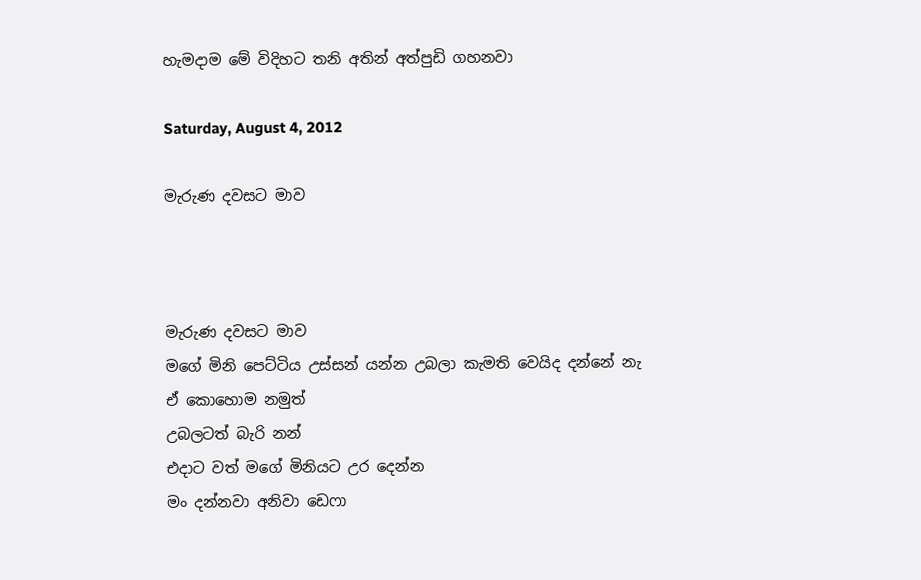හැමදාම මේ විදිහට තනි අතින් අත්පුඩි ගහනවා

Saturday, August 4, 2012

මැරුණ දවසට මාව



මැරුණ දවසට මාව
මගේ මිනි පෙට්ටිය උස්සන් යන්න උබලා කැමති වෙයිද දන්නේ නැ
ඒ කොහොම නමුත්
උබලටත් බැරි නන්
එදාට වත් මගේ මිනියට උර දෙන්න
මං දන්නවා අනිවා ඩෙෆා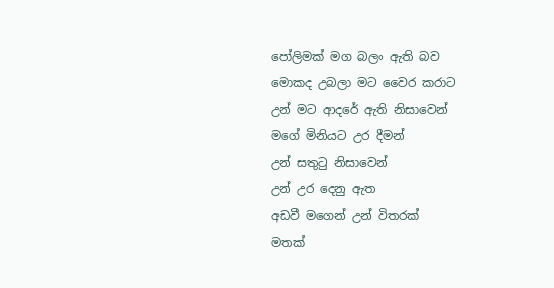පෝලිමක් මග බලං ඇති බව
මොකද උබලා මට වෛර කරාට
උන් මට ආදරේ ඇති නිසාවෙන්
මගේ මිනියට උර දීමන්
උන් සතුටු නිසාවෙන්
උන් ‍උර දෙනු ඇත
අඩවී මගෙන් උන් විතරක්
මතක්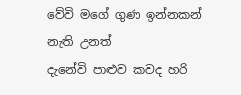වේවි මගේ ගුණ ඉන්නකන් නැති උනත්
දැනේවි පාළුව කවද හරි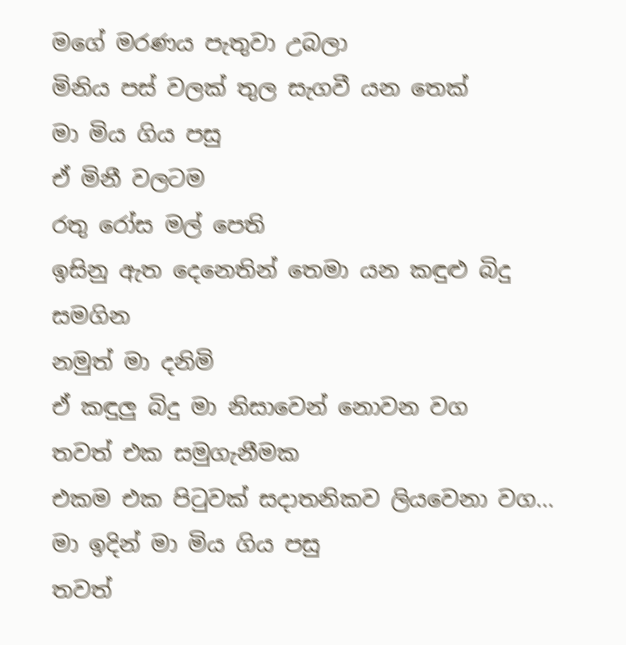මගේ මරණය පැතුවා උබලා
මිනිය පස් වලක් තුල සැගවී යන තෙක්
මා මිය ගිය පසු
ඒ මිනී වලටම
රතු රෝස මල් පෙති
ඉසිනු ඇත දෙනෙතින් තෙමා යන කඳුළු බිදු සමගින
නමුත් මා දනිමි
ඒ කඳුලු බිදු මා නිසාවෙන් නොවන වග
තවත් එක සමුගැනීමක
එකම එක පිටුවක් සදාතනිකව ලියවෙනා වග...
මා ඉදින් මා මිය ගිය පසු
තවත්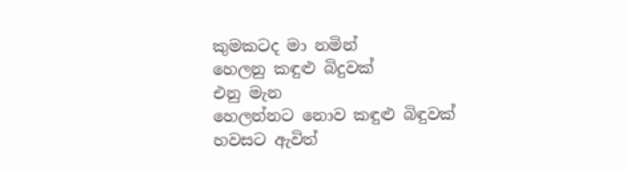කුමකටද මා නමින්
හෙලනු කඳුළු බිදුවක්
එනු මැන
හෙලන්නට නොව කඳුළු බිඳුවක්
හවසට ඇවිත්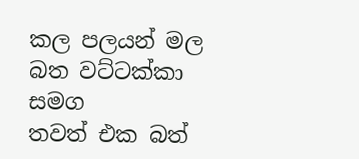කල පලයන් මල බත වට්ටක්කා සමග
තවත් එක බත්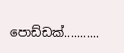පොඩ්ඩක්...........